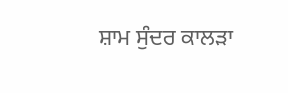ਸ਼ਾਮ ਸੁੰਦਰ ਕਾਲੜਾ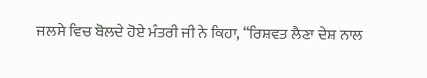ਜਲਸੇ ਵਿਚ ਬੋਲਦੇ ਹੋਏ ਮੰਤਰੀ ਜੀ ਨੇ ਕਿਹਾ, “ਰਿਸ਼ਵਤ ਲੈਣਾ ਦੇਸ਼ ਨਾਲ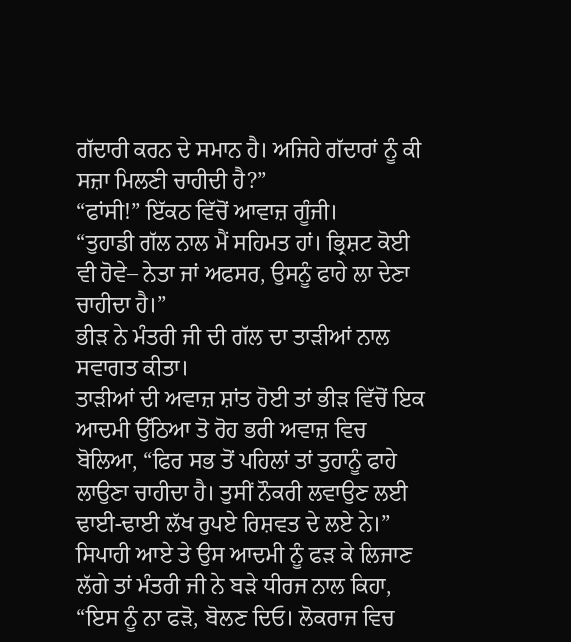ਗੱਦਾਰੀ ਕਰਨ ਦੇ ਸਮਾਨ ਹੈ। ਅਜਿਹੇ ਗੱਦਾਰਾਂ ਨੂੰ ਕੀ ਸਜ਼ਾ ਮਿਲਣੀ ਚਾਹੀਦੀ ਹੈ?”
“ਫਾਂਸੀ!” ਇੱਕਠ ਵਿੱਚੋਂ ਆਵਾਜ਼ ਗੂੰਜੀ।
“ਤੁਹਾਡੀ ਗੱਲ ਨਾਲ ਮੈਂ ਸਹਿਮਤ ਹਾਂ। ਭ੍ਰਿਸ਼ਟ ਕੋਈ ਵੀ ਹੋਵੇ– ਨੇਤਾ ਜਾਂ ਅਫਸਰ, ਉਸਨੂੰ ਫਾਹੇ ਲਾ ਦੇਣਾ ਚਾਹੀਦਾ ਹੈ।”
ਭੀਡ਼ ਨੇ ਮੰਤਰੀ ਜੀ ਦੀ ਗੱਲ ਦਾ ਤਾੜੀਆਂ ਨਾਲ ਸਵਾਗਤ ਕੀਤਾ।
ਤਾੜੀਆਂ ਦੀ ਅਵਾਜ਼ ਸ਼ਾਂਤ ਹੋਈ ਤਾਂ ਭੀਡ਼ ਵਿੱਚੋਂ ਇਕ ਆਦਮੀ ਉੱਠਿਆ ਤੋ ਰੋਹ ਭਰੀ ਅਵਾਜ਼ ਵਿਚ ਬੋਲਿਆ, “ਫਿਰ ਸਭ ਤੋਂ ਪਹਿਲਾਂ ਤਾਂ ਤੁਹਾਨੂੰ ਫਾਹੇ ਲਾਉਣਾ ਚਾਹੀਦਾ ਹੈ। ਤੁਸੀਂ ਨੌਕਰੀ ਲਵਾਉਣ ਲਈ ਢਾਈ-ਢਾਈ ਲੱਖ ਰੁਪਏ ਰਿਸ਼ਵਤ ਦੇ ਲਏ ਨੇ।”
ਸਿਪਾਹੀ ਆਏ ਤੇ ਉਸ ਆਦਮੀ ਨੂੰ ਫਡ਼ ਕੇ ਲਿਜਾਣ ਲੱਗੇ ਤਾਂ ਮੰਤਰੀ ਜੀ ਨੇ ਬੜੇ ਧੀਰਜ ਨਾਲ ਕਿਹਾ, “ਇਸ ਨੂੰ ਨਾ ਫੜੋ, ਬੋਲਣ ਦਿਓ। ਲੋਕਰਾਜ ਵਿਚ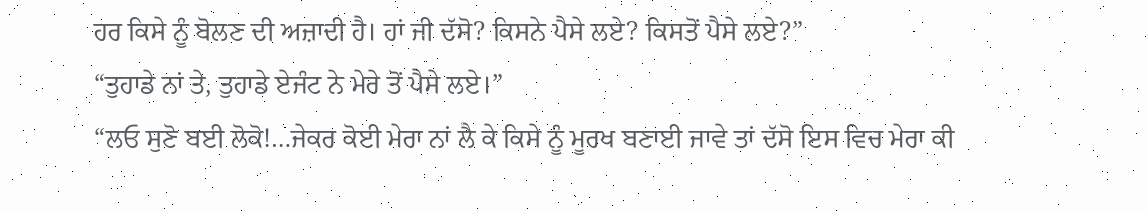ਹਰ ਕਿਸੇ ਨੂੰ ਬੋਲਣ ਦੀ ਅਜ਼ਾਦੀ ਹੈ। ਹਾਂ ਜੀ ਦੱਸੋ? ਕਿਸਨੇ ਪੈਸੇ ਲਏ? ਕਿਸਤੋਂ ਪੈਸੇ ਲਏ?”
“ਤੁਹਾਡੇ ਨਾਂ ਤੇ, ਤੁਹਾਡੇ ਏਜੰਟ ਨੇ ਮੇਰੇ ਤੋਂ ਪੈਸੇ ਲਏ।”
“ਲਓ ਸੁਣੋ ਬਈ ਲੋਕੋ!…ਜੇਕਰ ਕੋਈ ਮੇਰਾ ਨਾਂ ਲੈ ਕੇ ਕਿਸੇ ਨੂੰ ਮੂਰਖ ਬਣਾਈ ਜਾਵੇ ਤਾਂ ਦੱਸੋ ਇਸ ਵਿਚ ਮੇਰਾ ਕੀ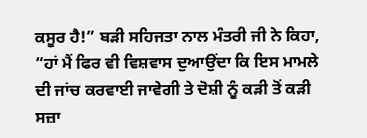ਕਸੂਰ ਹੈ!” ਬੜੀ ਸਹਿਜਤਾ ਨਾਲ ਮੰਤਰੀ ਜੀ ਨੇ ਕਿਹਾ, “ਹਾਂ ਮੈਂ ਫਿਰ ਵੀ ਵਿਸ਼ਵਾਸ ਦੁਆਉਂਦਾ ਕਿ ਇਸ ਮਾਮਲੇ ਦੀ ਜਾਂਚ ਕਰਵਾਈ ਜਾਵੇਗੀ ਤੇ ਦੋਸ਼ੀ ਨੂੰ ਕੜੀ ਤੋਂ ਕੜੀ ਸਜ਼ਾ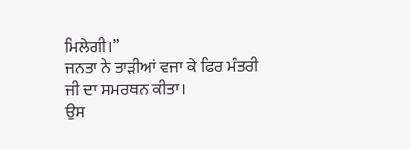ਮਿਲੇਗੀ।”
ਜਨਤਾ ਨੇ ਤਾੜੀਆਂ ਵਜਾ ਕੇ ਫਿਰ ਮੰਤਰੀ ਜੀ ਦਾ ਸਮਰਥਨ ਕੀਤਾ।
ਉਸ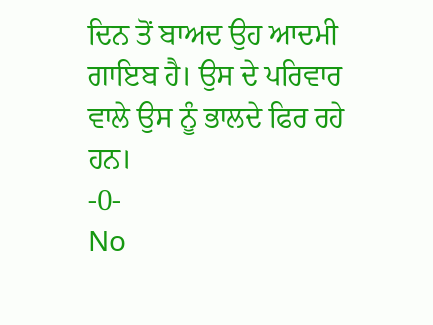ਦਿਨ ਤੋਂ ਬਾਅਦ ਉਹ ਆਦਮੀ ਗਾਇਬ ਹੈ। ਉਸ ਦੇ ਪਰਿਵਾਰ ਵਾਲੇ ਉਸ ਨੂੰ ਭਾਲਦੇ ਫਿਰ ਰਹੇ ਹਨ।
-0-
No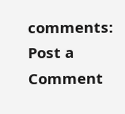comments:
Post a Comment